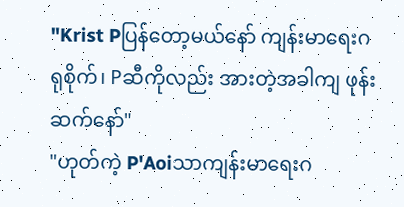"Krist Pပြန်တော့မယ်နော် ကျန်းမာရေးဂရုစိုက်၊ Pဆီကိုလည်း အားတဲ့အခါကျ ဖုန်းဆက်နော်"
"ဟုတ်ကဲ့ P'Aoiသာကျန်းမာရေးဂ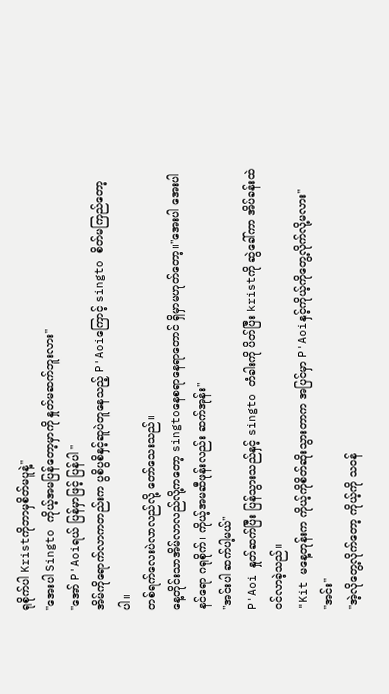ရုစိုက်ပါ Kristကိုဘာမှစိတ်မပူနဲ့"
"အေးပါ Singto ကိုယ့်အမပြန်တော့မှာကို နှုတ်မဆက်ဘူးလား"
"အော် P'Aoiရယ် ပြန်မှာဖြင့် ပြန်ပါ "
အိမ်ကိုရောက်လာကတည်းက ပွစိပွစိနှင့်ဆူပဲတူနေသည့် P'Aoiကြောင့် singto စိတ်မကြည်တော့ပါ။
တစ်ရက်လေးပဲလာလည်လို့ တော်သေးသည်။
နေ့တိုင်းသာအိမ်လာလည်လို့ကတော့ singtoနေစရာနေရာတောင် ရှိမှာမဟုတ်တော့။"အေးပါ အေးပါ နင်ရော ဂရုစိုက်၊ ကိုယ့်အမဆီဖုန်းလည်း ဆက်အုန်း"
"အင်းပါ ဆက်ပါ့မယ်"
P'Aoi နှုတ်ဆက်ပြီး ပြန်သွားသည်နှင့် singto တံခါးကို ပိတ်ပြီး kristကို ဆွဲခေါ်ကာ အိပ်ခန်းထဲဝင်လာခဲ့သည်။
"Kit မနေ့တုန်းက ကိုယ့်ကိုစိတ်ဆိုးသွားတာက အပြင်မှာ P'Aoiနှင့်ကိုယ့်ကိုတွေ့လိုက်လို့မလား"
"အင်း"
"အဲ့လိုတွေ့လိုက်တော့ ကိုယ့်ကို သဝန်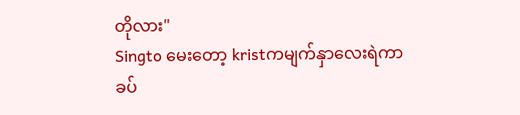တိုလား"
Singto မေးတော့ kristကမျက်နှာလေးရဲကာ ခပ်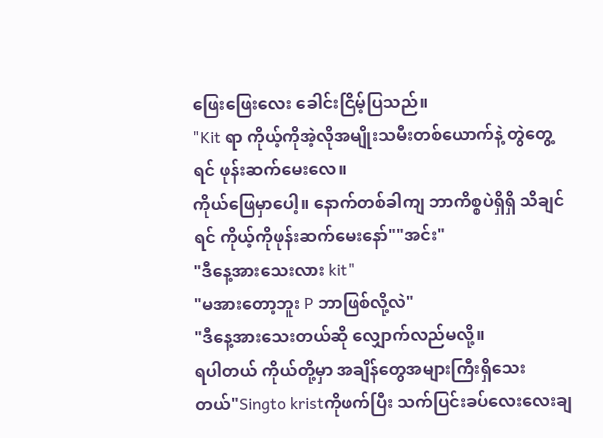ဖြေးဖြေးလေး ခေါင်းငြိမ့်ပြသည်။
"Kit ရာ ကိုယ့်ကိုအဲ့လိုအမျိုးသမီးတစ်ယောက်နဲ့ တွဲတွေ့ရင် ဖုန်းဆက်မေးလေ။
ကိုယ်ဖြေမှာပေါ့။ နောက်တစ်ခါကျ ဘာကိစ္စပဲရှိရှိ သိချင်ရင် ကိုယ့်ကိုဖုန်းဆက်မေးနော်""အင်း"
"ဒီနေ့အားသေးလား kit"
"မအားတော့ဘူး P ဘာဖြစ်လို့လဲ"
"ဒီနေ့အားသေးတယ်ဆို လျှောက်လည်မလို့။
ရပါတယ် ကိုယ်တို့မှာ အချိန်တွေအများကြီးရှိသေးတယ်"Singto kristကိုဖက်ပြီး သက်ပြင်းခပ်လေးလေးချ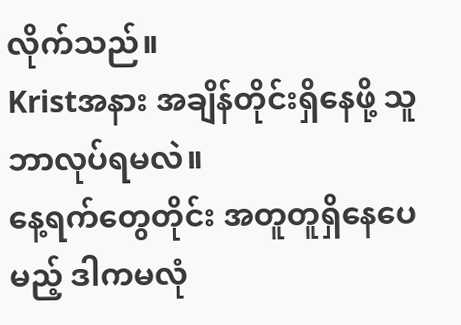လိုက်သည်။
Kristအနား အချိန်တိုင်းရှိနေဖို့ သူဘာလုပ်ရမလဲ။
နေ့ရက်တွေတိုင်း အတူတူရှိနေပေမည့် ဒါကမလုံ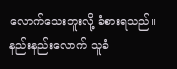လောက်သေးဘူးလို့ ခံစားရသည်။
နည်းနည်းလောက် သူခံ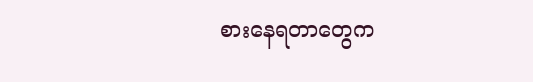စားနေရတာတွေက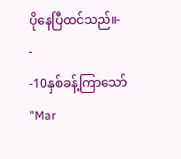ပိုနေပြီထင်သည်။-
-
-10နှစ်ခန့်ကြာသော်
"Mar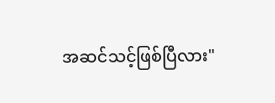အဆင်သင့်ဖြစ်ပြီလား"